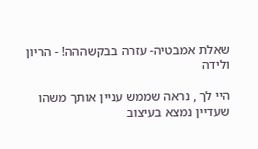שאלת אמבטיה- עזרה בבקשההה! - הריון ולידה

היי לך , נראה שממש עניין אותך משהו שעדיין נמצא בעיצוב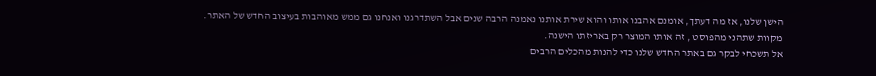הישן שלנו, אז מה דעתך, אומנם אהבנו אותו והוא שירת אותנו נאמנה הרבה שנים אבל השתדרגנו ואנחנו גם ממש מאוהבות בעיצוב החדש של האתר.
מקוות שתהני מהפוסט , זה אותו המוצר רק באריזתו הישנה.
אל תשכחי לבקר גם באתר החדש שלנו כדי להנות מהכלים הרבים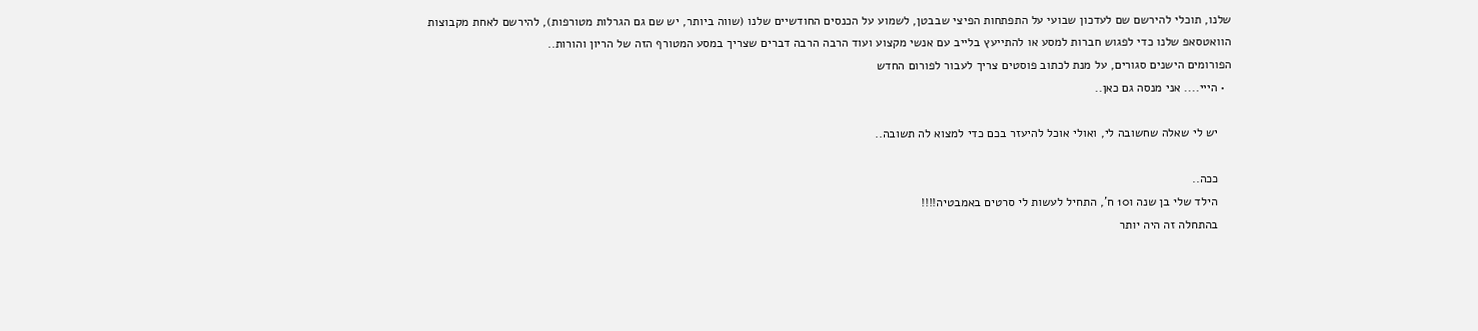שלנו, תוכלי להירשם שם לעדכון שבועי על התפתחות הפיצי שבבטן, לשמוע על הכנסים החודשיים שלנו (שווה ביותר, יש שם גם הגרלות מטורפות), להירשם לאחת מקבוצות הוואטסאפ שלנו כדי לפגוש חברות למסע או להתייעץ בלייב עם אנשי מקצוע ועוד הרבה הרבה דברים שצריך במסע המטורף הזה של הריון והורות..
הפורומים הישנים סגורים, על מנת לכתוב פוסטים צריך לעבור לפורום החדש
  • הייי.... אני מנסה גם כאן..

    יש לי שאלה שחשובה לי, ואולי אוכל להיעזר בכם כדי למצוא לה תשובה..

    ככה..
    הילד שלי בן שנה ו10 ח', התחיל לעשות לי סרטים באמבטיה!!!!
    בהתחלה זה היה יותר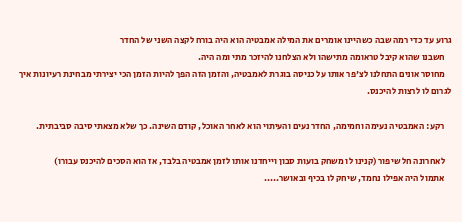גרוע עד כדי רמה שבה כשהיינו אומרים את המילה אמבטיה הוא היה בורח לקצה השני של החדר
    חשבנו שהוא קיבל טראומה מתישהו ולא הצלחנו להיזכר מתי ומה היה.
    מחוסר אונים התחלנו לצ'פר אותו על כניסה בוגרת לאמבטיה, והזמן הזה הפך להיות הזמן הכי יצירתי מבחינת רעיונות איך לגרום לו לרצות להיכנס.

    רקע: האמבטיה נעימה וחמימה, החדר נעים והעיתוי הוא לאחר האוכל, קודם השינה. כך שלא מצאתי סיבה סביבתית.

    לאחרונה חל שיפור (קנינו לו משחק בועות סבון וייחדנו אותו לזמן אמבטיה בלבד, אז הוא הסכים להיכנס עבורו)
    אתמול היה אפילו נחמד, שיחק לו בכיף ובאושר.....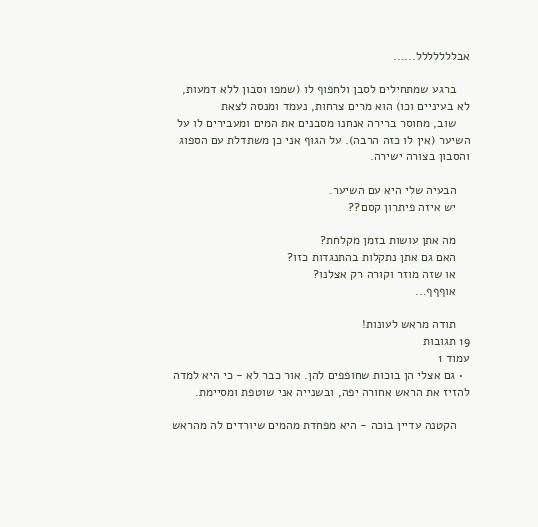אבללללללל......

    ברגע שמתחילים לסבן ולחפוף לו (שמפו וסבון ללא דמעות, לא בעיניים וכו) הוא מרים צרחות, נעמד ומנסה לצאת
    שוב, מחוסר ברירה אנחנו מסבנים את המים ומעבירים לו על השיער (אין לו כזה הרבה). על הגוף אני כן משתדלת עם הספוג והסבון בצורה ישירה.

    הבעיה שלי היא עם השיער.
    יש איזה פיתרון קסם??

    מה אתן עושות בזמן מקלחת?
    האם גם אתן נתקלות בהתנגדות כזו?
    או שזה מוזר וקורה רק אצלנו?
    אוףףף...

    תודה מראש לעונות!
19 תגובות
עמוד 1
  • גם אצלי הן בוכות שחופפים להן. אור כבר לא - כי היא למדה להזיז את הראש אחורה יפה, ובשנייה אני שוטפת ומסיימת.

    הקטנה עדיין בוכה - היא מפחדת מהמים שיורדים לה מהראש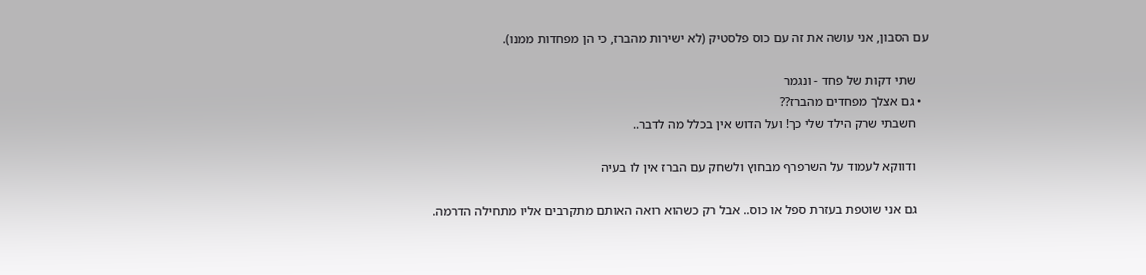עם הסבון, אני עושה את זה עם כוס פלסטיק (לא ישירות מהברז, כי הן מפחדות ממנו).

    שתי דקות של פחד - ונגמר
  • גם אצלך מפחדים מהברז??
    חשבתי שרק הילד שלי כך! ועל הדוש אין בכלל מה לדבר..

    ודווקא לעמוד על השרפרף מבחוץ ולשחק עם הברז אין לו בעיה

    גם אני שוטפת בעזרת ספל או כוס.. אבל רק כשהוא רואה האותם מתקרבים אליו מתחילה הדרמה.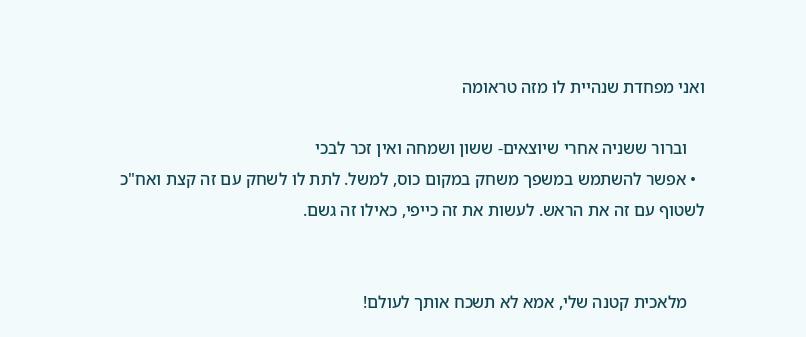ואני מפחדת שנהיית לו מזה טראומה

    וברור ששניה אחרי שיוצאים- ששון ושמחה ואין זכר לבכי
  • אפשר להשתמש במשפך משחק במקום כוס, למשל. לתת לו לשחק עם זה קצת ואח"כ לשטוף עם זה את הראש. לעשות את זה כייפי, כאילו זה גשם.


    מלאכית קטנה שלי, אמא לא תשכח אותך לעולם!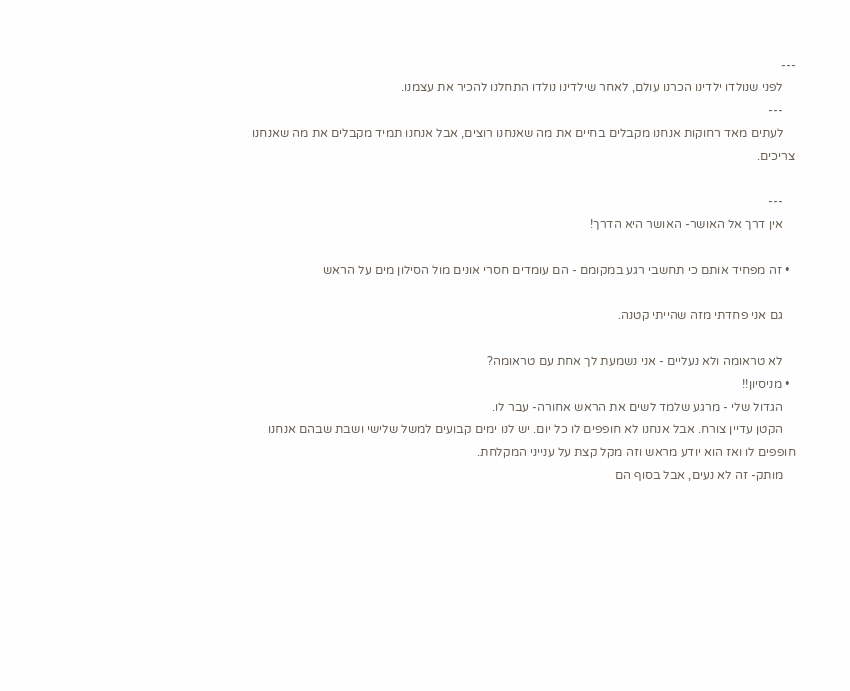---
    לפני שנולדו ילדינו הכרנו עולם, לאחר שילדינו נולדו התחלנו להכיר את עצמנו.
    ---
    לעתים מאד רחוקות אנחנו מקבלים בחיים את מה שאנחנו רוצים, אבל אנחנו תמיד מקבלים את מה שאנחנו צריכים.

    ---
    אין דרך אל האושר- האושר היא הדרך!

  • זה מפחיד אותם כי תחשבי רגע במקומם - הם עומדים חסרי אונים מול הסילון מים על הראש

    גם אני פחדתי מזה שהייתי קטנה.

    לא טראומה ולא נעליים - אני נשמעת לך אחת עם טראומה?
  • מניסיון!!
    הגדול שלי - מרגע שלמד לשים את הראש אחורה- עבר לו.
    הקטן עדיין צורח. אבל אנחנו לא חופפים לו כל יום. יש לנו ימים קבועים למשל שלישי ושבת שבהם אנחנו חופפים לו ואז הוא יודע מראש וזה מקל קצת על ענייני המקלחת.
    מותק- זה לא נעים, אבל בסוף הם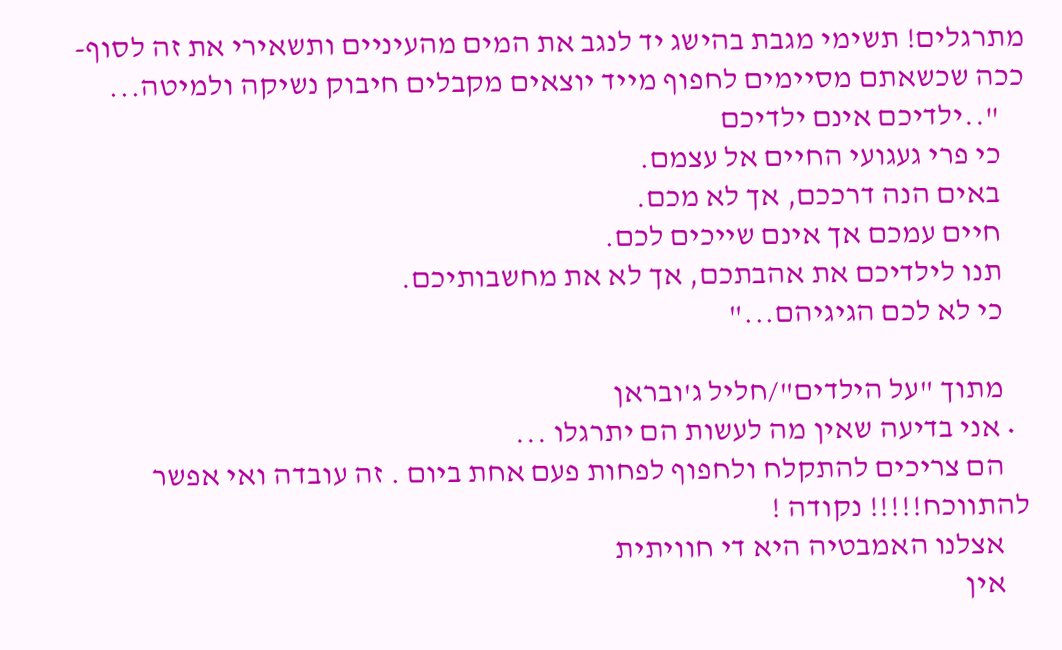מתרגלים! תשימי מגבת בהישג יד לנגב את המים מהעיניים ותשאירי את זה לסוף- ככה שכשאתם מסיימים לחפוף מייד יוצאים מקבלים חיבוק נשיקה ולמיטה...
    "..ילדיכם אינם ילדיכם
    כי פרי געגועי החיים אל עצמם.
    באים הנה דרככם, אך לא מכם.
    חיים עמכם אך אינם שייכים לכם.
    תנו לילדיכם את אהבתכם, אך לא את מחשבותיכם.
    כי לא לכם הגיגיהם..."

    מתוך "על הילדים"/חליל ג'ובראן
  • אני בדיעה שאין מה לעשות הם יתרגלו ...
    הם צריכים להתקלח ולחפוף לפחות פעם אחת ביום . זה עובדה ואי אפשר להתווכח!!!!! נקודה !
    אצלנו האמבטיה היא די חוויתית
    אין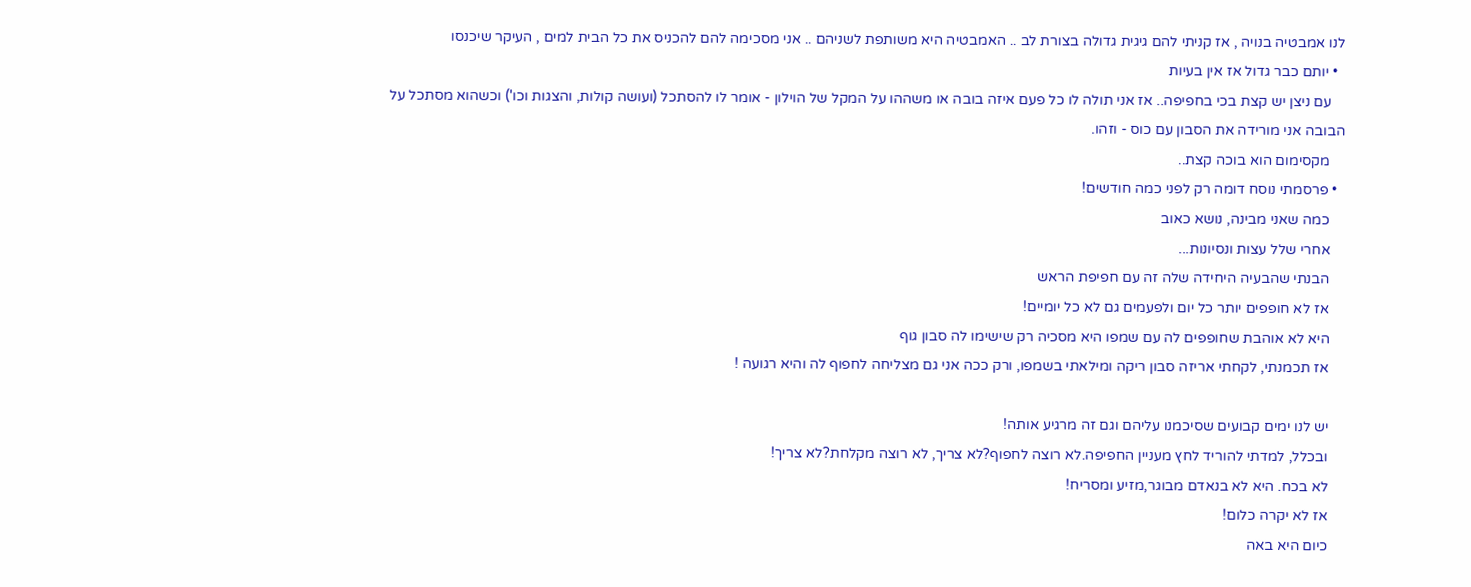לנו אמבטיה בנויה , אז קניתי להם גיגית גדולה בצורת לב .. האמבטיה היא משותפת לשניהם .. אני מסכימה להם להכניס את כל הבית למים , העיקר שיכנסו
  • יותם כבר גדול אז אין בעיות
    עם ניצן יש קצת בכי בחפיפה.. אז אני תולה לו כל פעם איזה בובה או משההו על המקל של הוילון - אומר לו להסתכל (ועושה קולות, והצגות וכו') וכשהוא מסתכל על הבובה אני מורידה את הסבון עם כוס - וזהו.
    מקסימום הוא בוכה קצת..
  • פרסמתי נוסח דומה רק לפני כמה חודשים!
    כמה שאני מבינה, נושא כאוב
    אחרי שלל עצות ונסיונות...
    הבנתי שהבעיה היחידה שלה זה עם חפיפת הראש
    אז לא חופפים יותר כל יום ולפעמים גם לא כל יומיים!
    היא לא אוהבת שחופפים לה עם שמפו היא מסכיה רק שישימו לה סבון גוף
    אז תכמנתי, לקחתי אריזה סבון ריקה ומילאתי בשמפו, ורק ככה אני גם מצליחה לחפוף לה והיא רגועה !

    יש לנו ימים קבועים שסיכמנו עליהם וגם זה מרגיע אותה!
    ובכלל, למדתי להוריד לחץ מעניין החפיפה.לא רוצה לחפוף?לא צריך, לא רוצה מקלחת?לא צריך!
    לא בכח. היא לא בנאדם מבוגר,מזיע ומסריח!
    אז לא יקרה כלום!
    כיום היא באה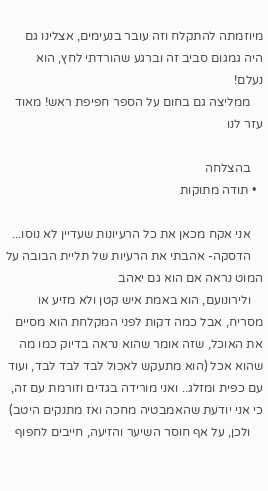מיוזמתה להתקלח וזה עובר בנעימים, אצלינו גם היה גמגום סביב זה וברגע שהורדתי לחץ, הוא נעלם!
    ממליצה גם בחום על הספר חפיפת ראש! מאוד עזר לנו

    בהצלחה
  • תודה מתוקות

    אני אקח מכאן את כל הרעיונות שעדיין לא נוסו...
    הדסקה- אהבתי את הרעיות של תליית הבובה על המוט נראה אם הוא גם יאהב
    ולירונועם, הוא באמת איש קטן ולא מזיע או מסריח, אבל כמה דקות לפני המקלחת הוא מסיים את האוכל, שזה אומר שהוא נראה בדיוק כמו מה שהוא אכל (הוא מתעקש לאכול לבד לבד לבד, ועוד עם כפית ומזלג.. ואני מורידה בגדים וזורמת עם זה, כי אני יודעת שהאמבטיה מחכה ואז מתנקים היטב)
    ולכן, על אף חוסר השיער והזיעה, חייבים לחפוף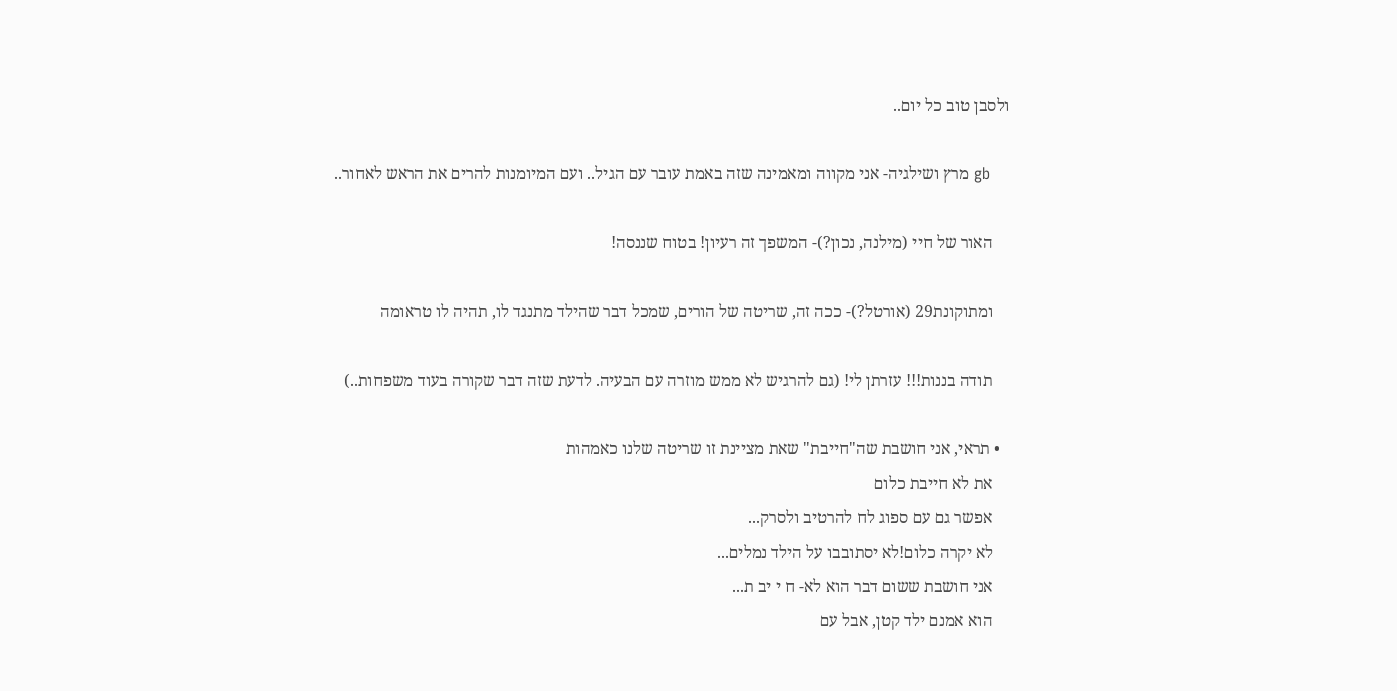ולסבן טוב כל יום..

    gb מרץ ושילגיה- אני מקווה ומאמינה שזה באמת עובר עם הגיל.. ועם המיומנות להרים את הראש לאחור..

    האור של חיי (מילנה, נכון?)- המשפך זה רעיון! בטוח שננסה!

    ומתוקונת29 (אורטל?)- ככה זה, שריטה של הורים, שמכל דבר שהילד מתנגד לו, תהיה לו טראומה

    תודה בננות!!! עזרתן לי! (גם להרגיש לא ממש מוזרה עם הבעיה. לדעת שזה דבר שקורה בעוד משפחות..)

  • תראי, אני חושבת שה"חייבת" שאת מציינת זו שריטה שלנו כאמהות
    את לא חייבת כלום
    אפשר גם עם ספוג לח להרטיב ולסרק...
    לא יקרה כלום!לא יסתובבו על הילד נמלים...
    אני חושבת ששום דבר הוא לא- ח י יב ת...
    הוא אמנם ילד קטן, אבל עם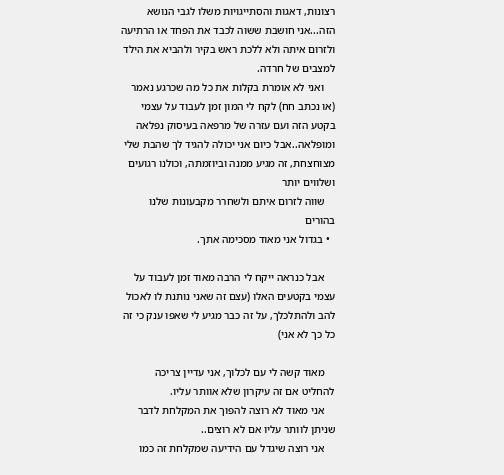רצונות, דאגות והסתייגויות משלו לגבי הנושא הזה...אני חושבת ששוה לכבד את הפחד או הרתיעה ולזרום איתה ולא ללכת ראש בקיר ולהביא את הילד למצבים של חרדה.
    ואני לא אומרת בקלות את כל מה שכרגע נאמר (או נכתב חח) לקח לי המון זמן לעבוד על עצמי בקטע הזה ועם עזרה של מרפאה בעיסוק נפלאה ומופלאה..אבל כיום אני יכולה להגיד לך שהבת שלי מצוחצחת, זה מגיע ממנה וביוזמתה, וכולנו רגועים ושלווים יותר
    שווה לזרום איתם ולשחרר מקבעונות שלנו בהורים
  • בגדול אני מאוד מסכימה אתך.

    אבל כנראה ייקח לי הרבה מאוד זמן לעבוד על עצמי בקטעים האלו (עצם זה שאני נותנת לו לאכול להב ולהתלכלך, על זה כבר מגיע לי שאפו ענק כי זה כל כך לא אני)

    מאוד קשה לי עם לכלוך, אני עדיין צריכה להחליט אם זה עיקרון שלא אוותר עליו.
    אני מאוד לא רוצה להפוך את המקלחת לדבר שניתן לוותר עליו אם לא רוצים..
    אני רוצה שיגדל עם הידיעה שמקלחת זה כמו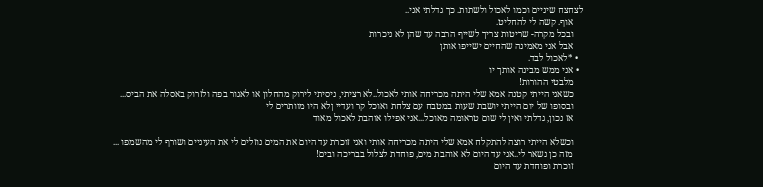לצחצח שיניים וכמו לאכול ולשתות. כך גדלתי אני..
    אוף. קשה לי להחליט.
    ובכל מקרה- שריטות צריך לשייף הרבה עד שהן לא ניכרות
    אבל אני מאמינה שהחיים ישייפו אותן
  • *לאכול לבד.
  • אני ממש מבינה אותך יו
    מלבטי ההורות!
    כשאני הייתי קטנה אמא שלי היתה מכריחה אותי לאכול..לא רציתי, ניסיתי לירוק מהחלון או לאגור בפה ולזרוק באסלה את הביס...
    ובסופו של יום הייתי יושבת שעות במטבח עם צלחת ואוכל קר ועדיי ןלא היו מוותרים לי
    אז נכון, גדלתי ואין לי שום טראומה מאוכל...אני אפילו אוהבת לאכול מאוד

    וכשלא הייתי רוצה להתקלח אמא שלי היתה מכריחה אותי ואני זוכרת עד היום את המים נוזלים לי את העיניים ושורף לי מהשמפו ...
    מזה כן נשאר לי..אני עד היום לא אוהבת מים, פוחדת לצלול בבריכה ובים!
    זוכרת ופוחדת עד היום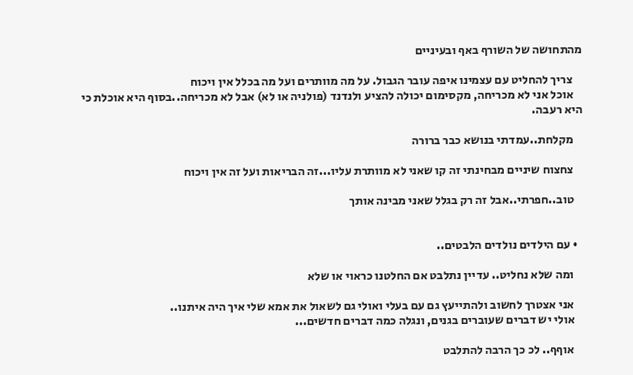מהתחושה של השורף באף ובעיניים

    צריך להחליט עם עצמינו איפה עובר הגבול. על מה מוותרים ועל מה בכלל אין ויכוח
    אוכל אני לא מכריחה, מקסימום יכולה להציע ולנדנד (פולניה או לא) אבל לא מכריחה..בסוף היא אוכלת כי היא רעבה.

    מקלחת..עמדתי בנושא כבר ברורה

    צחצוח שיניים מבחינתי זה קו שאני לא מוותרת עליו...זה הבריאות ועל זה אין ויכוח

    טוב..חפרתי..אבל זה רק בגלל שאני מבינה אותך


  • עם הילדים נולדים הלבטים..

    ומה שלא נחליט.. עדיין נתלבט אם החלטנו כראוי או שלא

    אני אצטרך לחשוב ולהתייעץ גם עם בעלי ואולי גם לשאול את אמא שלי איך היה איתנו..
    אולי יש דברים שעוברים בגנים, ונגלה כמה דברים חדשים...

    אוףף.. לכ כך הרבה להתלבט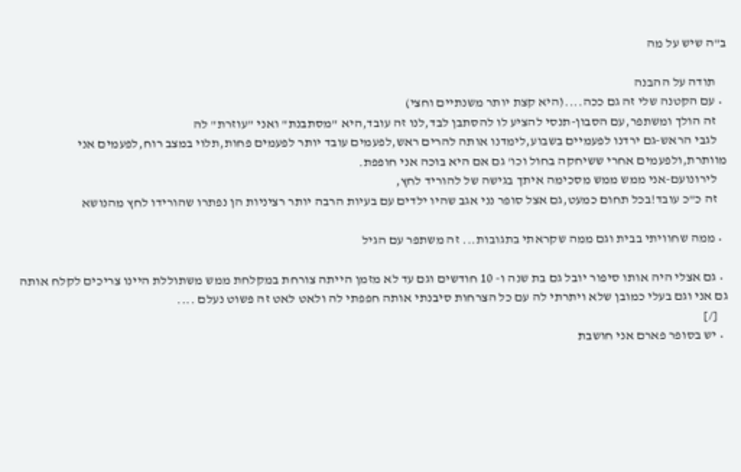ב"ה שיש על מה

    תודה על ההבנה
  • עם הקטנה שלי זה גם ככה....(היא קצת יותר משנתיים וחצי)
    זה הולך ומשתפר,עם הסבון-תנסי להציע לו להסתבן לבד,לנו זה עובד,היא "מסתבנת" ואני "עוזרת" לה
    לגבי הראש-גם ירדנו לפעמיים בשבוע,לימדנו אותה להרים ראש,לפעמים עובד יותר לפעמים פחות,תלוי במצב רוח,לפעמים אני מוותרת,ולפעמים אחרי ששיחקה בחול וכו' גם אם היא בוכה אני חופפת.
    לירונועם-אני ממש ממש מסכימה איתך בגישה של להוריד לחץ,
    זה כ"כ עובד!בכל תחום כמעט,גם אצל סופר נני אגב שהיו ילדים עם בעיות הרבה יותר רציניות הן נפתרו שהורידו לחץ מהנושא

  • ממה שחוויתי בבית וגם ממה שקראתי בתגובות... זה משתפר עם הגיל

  • גם אצלי היה אותו סיפור יובל גם בת שנה ו- 10 חודשים וגם עד לא מזמן הייתה צורחת במקלחת ממש משתוללת היינו צריכים לקלח אותה גם אני וגם בעלי כמובן שלא ויתרתי לה עם כל הצרחות סיבנתי אותה חפפתי לה ולאט לאט זה פשוט נעלם ....
    [/]
  • יש בסופר פארם אני חושבת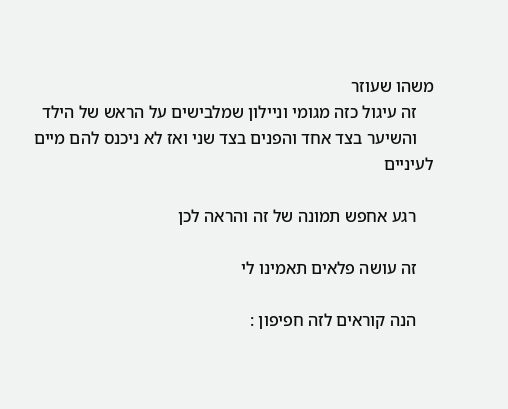משהו שעוזר
    זה עיגול כזה מגומי וניילון שמלבישים על הראש של הילד
    והשיער בצד אחד והפנים בצד שני ואז לא ניכנס להם מיים לעיניים

    רגע אחפש תמונה של זה והראה לכן

    זה עושה פלאים תאמינו לי

    הנה קוראים לזה חפיפון :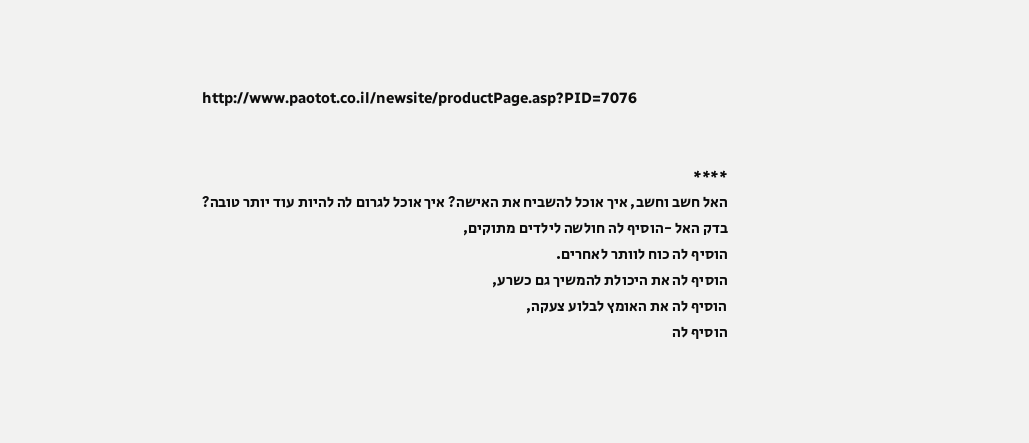http://www.paotot.co.il/newsite/productPage.asp?PID=7076


    ****
    האל חשב וחשב, איך אוכל להשביח את האישה? איך אוכל לגרום לה להיות עוד יותר טובה?
    בדק האל -הוסיף לה חולשה לילדים מתוקים,
    הוסיף לה כוח לוותר לאחרים.
    הוסיף לה את היכולת להמשיך גם כשרע,
    הוסיף לה את האומץ לבלוע צעקה,
    הוסיף לה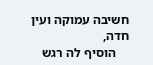חשיבה עמוקה ועין חדה,
    הוסיף לה רגש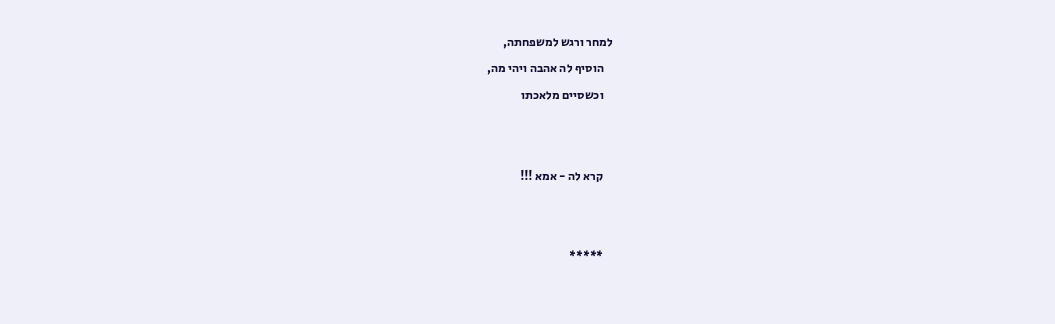למחר ורגש למשפחתה,
    הוסיף לה אהבה ויהי מה,
    וכשסיים מלאכתו


    קרא לה - אמא !!!


    *****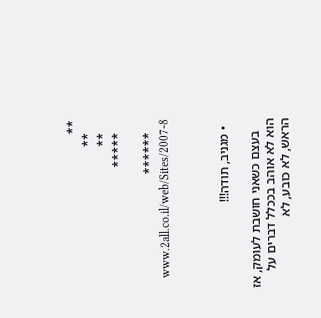**
    **
    **
    *****

    ******
    www.2all.co.il/web/Sites/2007-8



  • מגניב, תודה!!!

    בעצם כשאני חושבת לעומק, אז הוא לא אוהב בככלל דברים על הראש, לא כובע, לא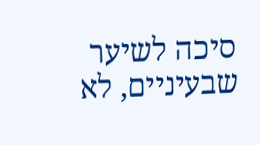סיכה לשיער שבעיניים, לא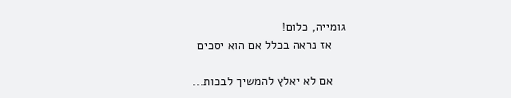גומייה, כלום!
    אז נראה בכלל אם הוא יסכים

    אם לא יאלץ להמשיך לבכות...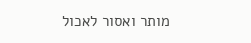מותר ואסור לאכול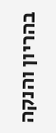בהריון והנקה